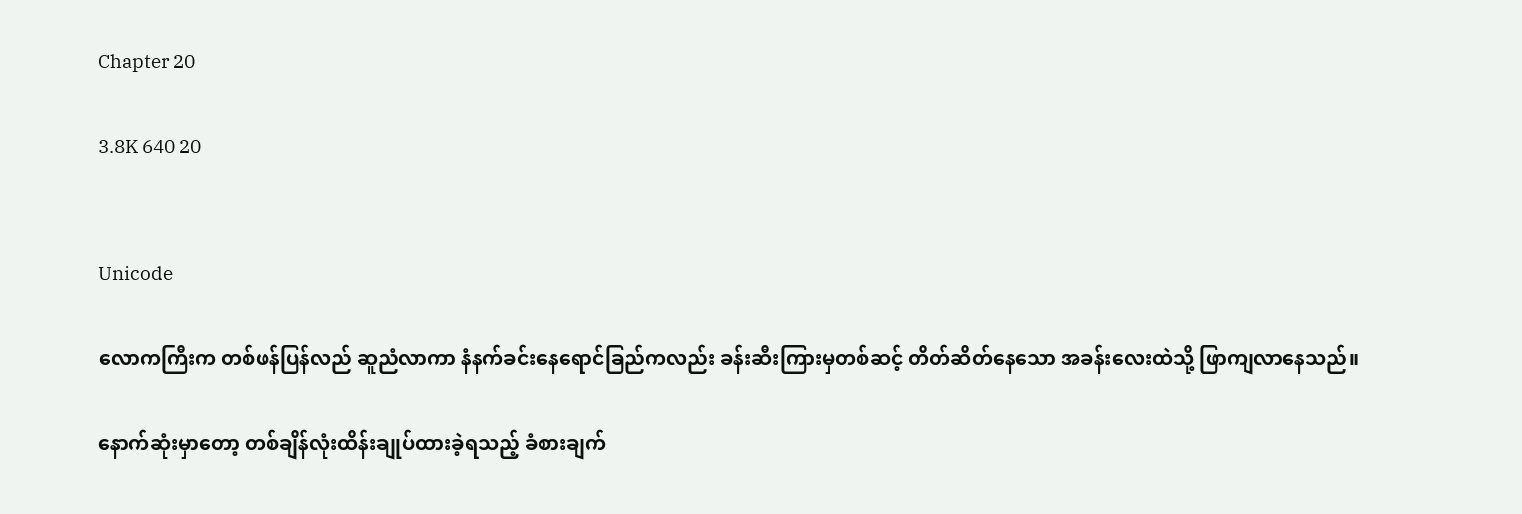Chapter 20

3.8K 640 20


Unicode

လောကကြီးက တစ်ဖန်ပြန်လည် ဆူညံလာကာ နံနက်ခင်းနေရောင်ခြည်ကလည်း ခန်းဆီးကြားမှတစ်ဆင့် တိတ်ဆိတ်နေသော အခန်းလေးထဲသို့ ဖြာကျလာနေသည်။

နောက်ဆုံးမှာတော့ တစ်ချိန်လုံးထိန်းချုပ်ထားခဲ့ရသည့် ခံစားချက်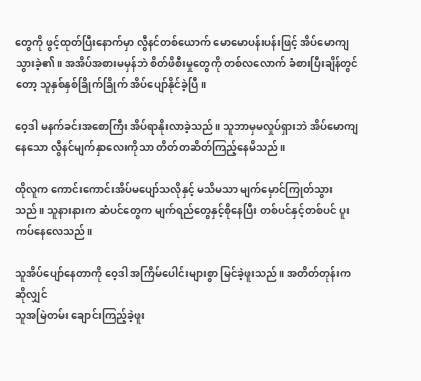တွေကို ဖွင့်ထုတ်ပြီးနောက်မှာ လွီနင်တစ်ယောက် မောမောပန်းပန်းဖြင့် အိပ်မောကျသွားခဲ့၏။ အအိပ်အစားမမှန်ဘဲ စိတ်ဖိစီးမှုတွေကို တစ်လလောက် ခံစားပြီးချိန်တွင်တော့ သူနှစ်နှစ်ခြိုက်ခြိုက် အိပ်ပျော်နိုင်ခဲ့ပြီ။

ဝေ့ဒါ မနက်ခင်းအစောကြီး အိပ်ရာနိုးလာခဲ့သည်။ သူဘာမှမလှုပ်ရှားဘဲ အိပ်မောကျနေသော လွီနင်မျက်နှာလေးကိုသာ တိတ်တဆိတ်ကြည့်နေမိသည်။

ထိုလူက ကောင်းကောင်းအိပ်မပျော်သလိုနှင့် မသိမသာ မျက်မှောင်ကြုတ်သွားသည်။ သူနားနားက ဆံပင်တွေက မျက်ရည်တွေနှင့်စိုနေပြီး တစ်ပင်နှင့်တစ်ပင် ပူးကပ်နေလေသည်။

သူအိပ်ပျော်နေတာကို ဝေ့ဒါ အကြိမ်ပေါင်းများစွာ မြင်ခဲ့ဖူးသည်။ အတိတ်တုန်းကဆိုလျှင်
သူအမြဲတမ်း ချောင်းကြည့်ခဲ့ဖူး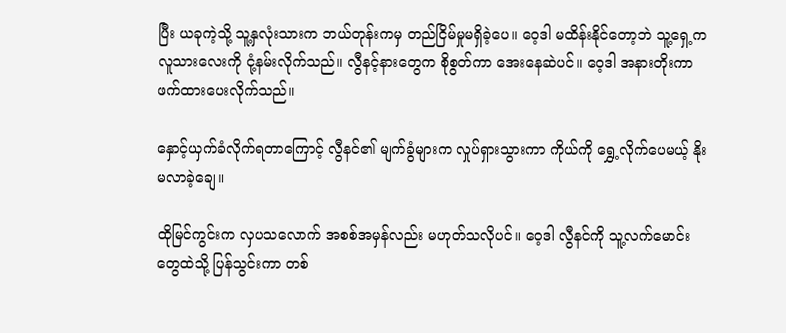ပြီး ယခုကဲ့သို့ သူ့နှလုံးသားက ဘယ်တုန်းကမှ တည်ငြိမ်မှုမရှိခဲ့ပေ။ ဝေ့ဒါ မထိန်းနိုင်တော့ဘဲ သူ့ရှေ့က လူသားလေးကို ငုံ့နမ်းလိုက်သည်။ လွီနင့်နားတွေက စိုစွတ်ကာ အေးနေဆဲပင်။ ဝေ့ဒါ အနားတိုးကာ ဖက်ထားပေးလိုက်သည်။

နှောင့်ယှက်ခံလိုက်ရတာကြောင့် လွီနင်၏ မျက်ခွံများက လှုပ်ရှားသွားကာ ကိုယ်ကို ရွှေ့လိုက်ပေမယ့် နိုးမလာခဲ့ချေ။

ထိုမြင်ကွင်းက လှပသလောက် အစစ်အမှန်လည်း မဟုတ်သလိုပင်။ ဝေ့ဒါ လွီနင်ကို သူ့လက်မောင်းတွေထဲသို့ ပြန်သွင်းကာ တစ်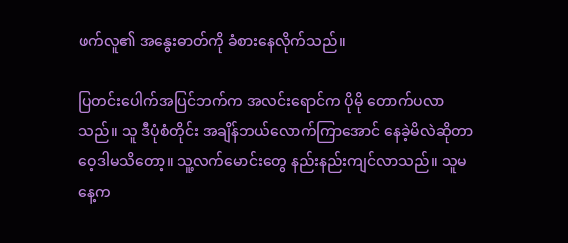ဖက်လူ၏ အနွေးဓာတ်ကို ခံစားနေလိုက်သည်။

ပြတင်းပေါက်အပြင်ဘက်က အလင်းရောင်က ပိုမို တောက်ပလာသည်။ သူ ဒီပုံစံတိုင်း အချိန်ဘယ်လောက်ကြာအောင် နေခဲ့မိလဲဆိုတာ ဝေ့ဒါမသိတော့။ သူ့လက်မောင်းတွေ နည်းနည်းကျင်လာသည်။ သူမနေ့က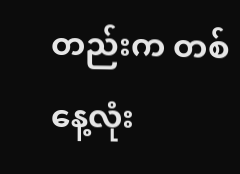တည်းက တစ်နေ့လုံး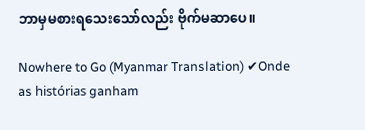ဘာမှမစားရသေးသော်လည်း ဗိုက်မဆာပေ။

Nowhere to Go (Myanmar Translation) ✔Onde as histórias ganham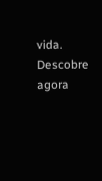vida. Descobre agora